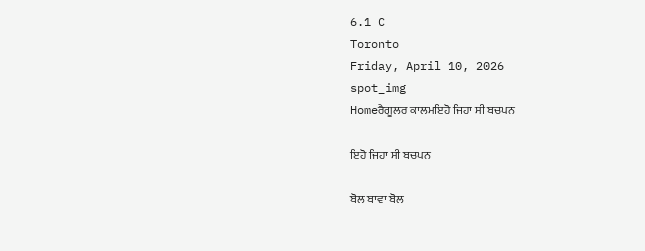6.1 C
Toronto
Friday, April 10, 2026
spot_img
Homeਰੈਗੂਲਰ ਕਾਲਮਇਹੋ ਜਿਹਾ ਸੀ ਬਚਪਨ

ਇਹੋ ਜਿਹਾ ਸੀ ਬਚਪਨ

ਬੋਲ ਬਾਵਾ ਬੋਲ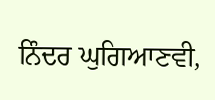ਨਿੰਦਰ ਘੁਗਿਆਣਵੀ,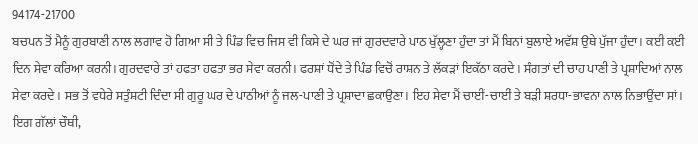94174-21700
ਬਚਪਨ ਤੋਂ ਮੈਨੂੰ ਗੁਰਬਾਣੀ ਨਾਲ ਲਗਾਵ ਹੋ ਗਿਆ ਸੀ ਤੇ ਪਿੰਡ ਵਿਚ ਜਿਸ ਵੀ ਕਿਸੇ ਦੇ ਘਰ ਜਾਂ ਗੁਰਦਵਾਰੇ ਪਾਠ ਖੁੱਲ੍ਹਣਾ ਹੁੰਦਾ ਤਾਂ ਮੈਂ ਬਿਨਾਂ ਬੁਲਾਏ ਅਵੱਸ਼ ਉਥੇ ਪੁੱਜਾ ਹੁੰਦਾ। ਕਈ ਕਈ ਦਿਨ ਸੇਵਾ ਕਰਿਆ ਕਰਨੀ। ਗੁਰਦਵਾਰੇ ਤਾਂ ਹਫਤਾ ਹਫਤਾ ਭਰ ਸੇਵਾ ਕਰਨੀ। ਫਰਸ਼ਾਂ ਧੋਂਦੇ ਤੇ ਪਿੰਡ ਵਿਚੋਂ ਰਾਸ਼ਨ ਤੇ ਲੱਕੜਾਂ ਇਕੱਠਾ ਕਰਦੇ। ਸੰਗਤਾਂ ਦੀ ਚਾਹ ਪਾਣੀ ਤੇ ਪ੍ਰਸ਼ਾਦਿਆਂ ਨਾਲ ਸੇਵਾ ਕਰਦੇ। ਸਭ ਤੋਂ ਵਧੇਰੇ ਸਤੁੰਸ਼ਟੀ ਦਿੰਦਾ ਸੀ ਗੁਰੂ ਘਰ ਦੇ ਪਾਠੀਆਂ ਨੂੰ ਜਲ-ਪਾਣੀ ਤੇ ਪ੍ਰਸ਼ਾਦਾ ਛਕਾਉਣਾ। ਇਹ ਸੇਵਾ ਮੈਂ ਚਾਈਂ-ਚਾਈਂ ਤੇ ਬੜੀ ਸ਼ਰਧਾ-ਭਾਵਨਾ ਨਾਲ ਨਿਭਾਉਂਦਾ ਸਾਂ। ਇਗ ਗੱਲਾਂ ਚੌਥੀ,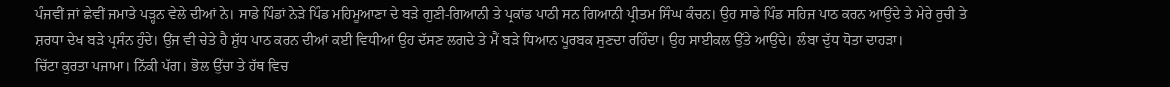ਪੰਜਵੀਂ ਜਾਂ ਛੇਵੀਂ ਜਮਾਤੇ ਪੜ੍ਹਨ ਵੇਲੇ ਦੀਆਂ ਨੇ। ਸਾਡੇ ਪਿੰਡਾਂ ਨੇੜੇ ਪਿੰਡ ਮਹਿਮੂਆਣਾ ਦੇ ਬੜੇ ਗੁਣੀ-ਗਿਆਨੀ ਤੇ ਪ੍ਰਕਾਂਡ ਪਾਠੀ ਸਨ ਗਿਆਨੀ ਪ੍ਰੀਤਮ ਸਿੰਘ ਕੰਚਨ। ਉਹ ਸਾਡੇ ਪਿੰਡ ਸਹਿਜ ਪਾਠ ਕਰਨ ਆਉਂਦੇ ਤੇ ਮੇਰੇ ਰੁਚੀ ਤੇ ਸ਼ਰਧਾ ਦੇਖ ਬੜੇ ਪ੍ਰਸੰਨ ਹੁੰਦੇ। ਉਂਜ ਵੀ ਚੇਤੇ ਹੈ ਸ਼ੁੱਧ ਪਾਠ ਕਰਨ ਦੀਆਂ ਕਈ ਵਿਧੀਆਂ ਉਹ ਦੱਸਣ ਲਗਦੇ ਤੇ ਮੈਂ ਬੜੇ ਧਿਆਨ ਪੂਰਬਕ ਸੁਣਦਾ ਰਹਿੰਦਾ। ਉਹ ਸਾਈਕਲ ਉੱਤੇ ਆਉਂਦੇ। ਲੰਬਾ ਦੁੱਧ ਧੋਤਾ ਦਾਹੜਾ।
ਚਿੱਟਾ ਕੁਰਤਾ ਪਜਾਮਾ। ਨਿੱਕੀ ਪੱਗ। ਭੋਲ ਉੱਚਾ ਤੇ ਹੱਥ ਵਿਚ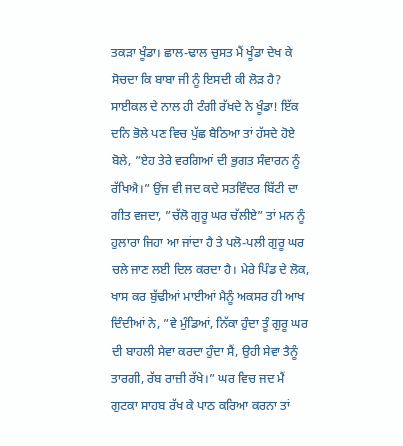ਤਕੜਾ ਖੂੰਡਾ। ਛਾਲ-ਢਾਲ ਚੁਸਤ ਮੈਂ ਖੂੰਡਾ ਦੇਖ ਕੇ ਸੋਚਦਾ ਕਿ ਬਾਬਾ ਜੀ ਨੂੰ ਇਸਦੀ ਕੀ ਲੋੜ ਹੈ? ਸਾਈਕਲ ਦੇ ਨਾਲ ਹੀ ਟੰਗੀ ਰੱਖਦੇ ਨੇ ਖੂੰਡਾ! ਇੱਕ ਦਨਿ ਭੋਲੇ ਪਣ ਵਿਚ ਪੁੱਛ ਬੈਠਿਆ ਤਾਂ ਹੱਸਦੇ ਹੋਏ ਬੋਲੇ, ”ਏਹ ਤੇਰੇ ਵਰਗਿਆਂ ਦੀ ਭੁਗਤ ਸੰਵਾਰਨ ਨੂੰ ਰੱਖਿਐ।” ਉਂਜ ਵੀ ਜਦ ਕਦੇ ਸਤਵਿੰਦਰ ਬਿੱਟੀ ਦਾ ਗੀਤ ਵਜਦਾ, ”ਚੱਲੋ ਗੁਰੂ ਘਰ ਚੱਲੀਏ” ਤਾਂ ਮਨ ਨੂੰ ਹੁਲਾਰਾ ਜਿਹਾ ਆ ਜਾਂਦਾ ਹੈ ਤੇ ਪਲੋ-ਪਲੀ ਗੁਰੂ ਘਰ ਚਲੇ ਜਾਣ ਲਈ ਦਿਲ ਕਰਦਾ ਹੈ। ਮੇਰੇ ਪਿੰਡ ਦੇ ਲੋਕ, ਖਾਸ ਕਰ ਬੁੱਢੀਆਂ ਮਾਈਆਂ ਮੈਨੂੰ ਅਕਸਰ ਹੀ ਆਖ ਦਿੰਦੀਆਂ ਨੇ, ”ਵੇ ਮੁੰਡਿਆਂ, ਨਿੱਕਾ ਹੁੰਦਾ ਤੂੰ ਗੁਰੂ ਘਰ ਦੀ ਬਾਹਲੀ ਸੇਵਾ ਕਰਦਾ ਹੁੰਦਾ ਸੈਂ, ਉਹੀ ਸੇਵਾ ਤੈਨੂੰ ਤਾਰਗੀ, ਰੱਬ ਰਾਜ਼ੀ ਰੱਖੇ।” ਘਰ ਵਿਚ ਜਦ ਮੈਂ ਗੁਟਕਾ ਸਾਹਬ ਰੱਖ ਕੇ ਪਾਠ ਕਰਿਆ ਕਰਨਾ ਤਾਂ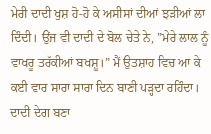ਮੇਰੀ ਦਾਦੀ ਖੁਸ਼ ਹੋ-ਹੋ ਕੇ ਅਸੀਸਾਂ ਦੀਆਂ ਝੜੀਆਂ ਲਾ ਦਿੰਦੀ। ਉਂਜ ਵੀ ਦਾਦੀ ਦੇ ਬੋਲ ਚੇਤੇ ਨੇ, ”ਮੇਰੇ ਲਾਲ ਨੂੰ ਵਾਖਰੂ ਤਰੱਕੀਆਂ ਬਖਸ਼ੂ।” ਮੈਂ ਉਤਸ਼ਾਹ ਵਿਚ ਆ ਕੇ ਕਈ ਵਾਰ ਸਾਰਾ ਸਾਰਾ ਦਿਨ ਬਾਣੀ ਪੜ੍ਹਦਾ ਰਹਿੰਦਾ।
ਦਾਦੀ ਦੇਗ ਬਣਾ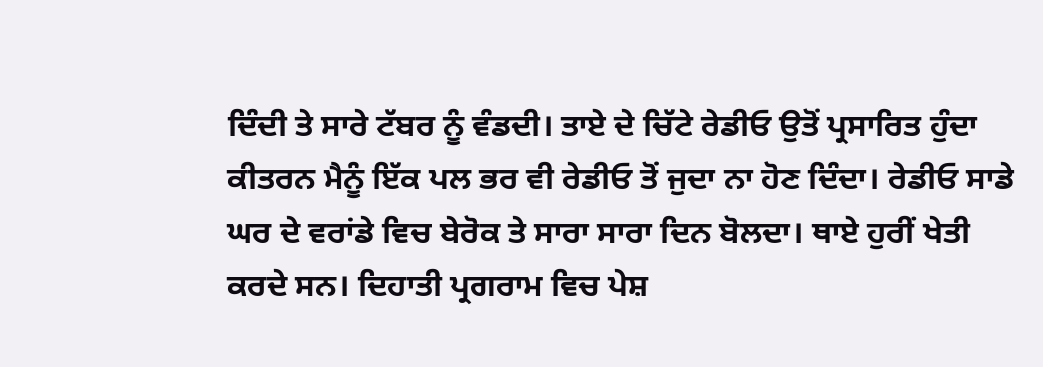ਦਿੰਦੀ ਤੇ ਸਾਰੇ ਟੱਬਰ ਨੂੰ ਵੰਡਦੀ। ਤਾਏ ਦੇ ਚਿੱਟੇ ਰੇਡੀਓ ਉਤੋਂ ਪ੍ਰਸਾਰਿਤ ਹੁੰਦਾ ਕੀਤਰਨ ਮੈਨੂੰ ਇੱਕ ਪਲ ਭਰ ਵੀ ਰੇਡੀਓ ਤੋਂ ਜੁਦਾ ਨਾ ਹੋਣ ਦਿੰਦਾ। ਰੇਡੀਓ ਸਾਡੇ ਘਰ ਦੇ ਵਰਾਂਡੇ ਵਿਚ ਬੇਰੋਕ ਤੇ ਸਾਰਾ ਸਾਰਾ ਦਿਨ ਬੋਲਦਾ। ਥਾਏ ਹੁਰੀਂ ਖੇਤੀ ਕਰਦੇ ਸਨ। ਦਿਹਾਤੀ ਪ੍ਰਗਰਾਮ ਵਿਚ ਪੇਸ਼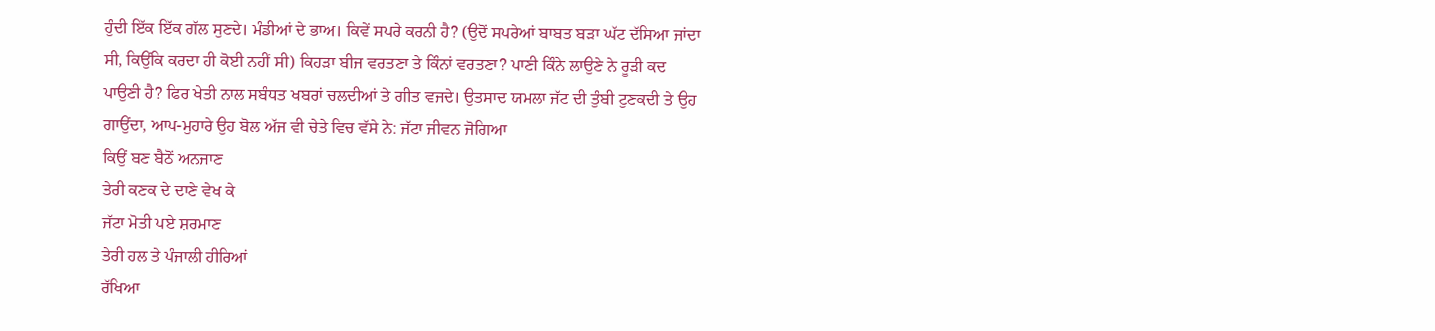ਹੁੰਦੀ ਇੱਕ ਇੱਕ ਗੱਲ ਸੁਣਦੇ। ਮੰਡੀਆਂ ਦੇ ਭਾਅ। ਕਿਵੇਂ ਸਪਰੇ ਕਰਨੀ ਹੈ? (ਉਦੋਂ ਸਪਰੇਆਂ ਬਾਬਤ ਬੜਾ ਘੱਟ ਦੱਸਿਆ ਜਾਂਦਾ ਸੀ, ਕਿਉਂਕਿ ਕਰਦਾ ਹੀ ਕੋਈ ਨਹੀਂ ਸੀ) ਕਿਹੜਾ ਬੀਜ ਵਰਤਣਾ ਤੇ ਕਿੰਨਾਂ ਵਰਤਣਾ? ਪਾਣੀ ਕਿੰਨੇ ਲਾਉਣੇ ਨੇ ਰੂੜੀ ਕਦ ਪਾਉਣੀ ਹੈ? ਫਿਰ ਖੇਤੀ ਨਾਲ ਸਬੰਧਤ ਖਬਰਾਂ ਚਲਦੀਆਂ ਤੇ ਗੀਤ ਵਜਦੇ। ਉਤਸਾਦ ਯਮਲਾ ਜੱਟ ਦੀ ਤੁੰਬੀ ਟੁਣਕਦੀ ਤੇ ਉਹ ਗਾਉਂਦਾ, ਆਪ-ਮੁਹਾਰੇ ਉਹ ਬੋਲ ਅੱਜ ਵੀ ਚੇਤੇ ਵਿਚ ਵੱਸੇ ਨੇ: ਜੱਟਾ ਜੀਵਨ ਜੋਗਿਆ
ਕਿਉਂ ਬਣ ਬੈਠੋਂ ਅਨਜਾਣ
ਤੇਰੀ ਕਣਕ ਦੇ ਦਾਣੇ ਵੇਖ ਕੇ
ਜੱਟਾ ਮੋਤੀ ਪਏ ਸ਼ਰਮਾਣ
ਤੇਰੀ ਹਲ ਤੇ ਪੰਜਾਲੀ ਹੀਰਿਆਂ
ਰੱਖਿਆ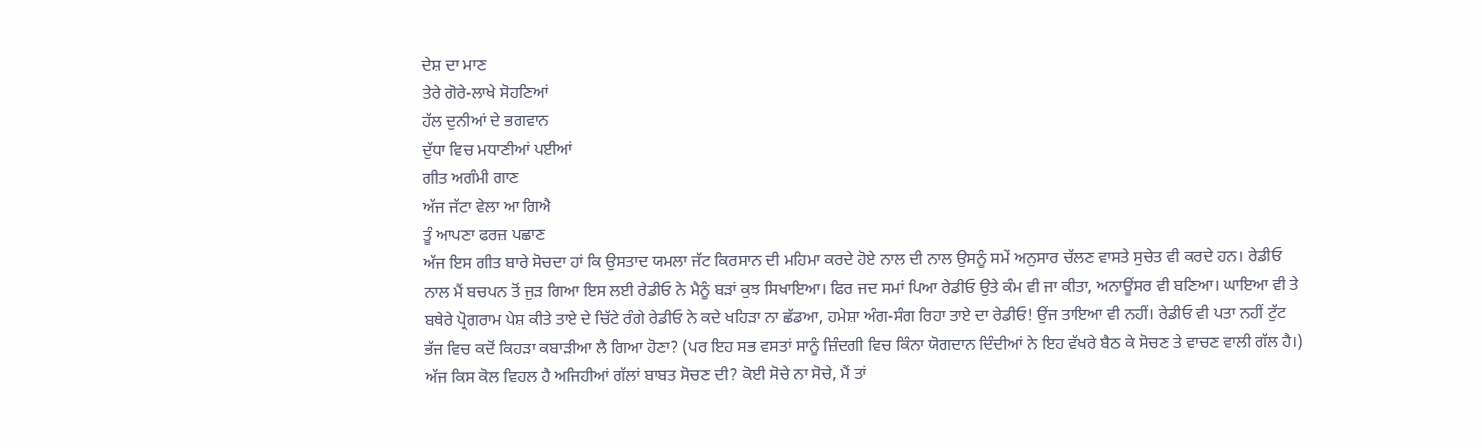ਦੇਸ਼ ਦਾ ਮਾਣ
ਤੇਰੇ ਗੋਰੇ-ਲਾਖੇ ਸੋਹਣਿਆਂ
ਹੱਲ ਦੁਨੀਆਂ ਦੇ ਭਗਵਾਨ
ਦੁੱਧਾ ਵਿਚ ਮਧਾਣੀਆਂ ਪਈਆਂ
ਗੀਤ ਅਗੰਮੀ ਗਾਣ
ਅੱਜ ਜੱਟਾ ਵੇਲਾ ਆ ਗਿਐ
ਤੂੰ ਆਪਣਾ ਫਰਜ਼ ਪਛਾਣ
ਅੱਜ ਇਸ ਗੀਤ ਬਾਰੇ ਸੋਚਦਾ ਹਾਂ ਕਿ ਉਸਤਾਦ ਯਮਲਾ ਜੱਟ ਕਿਰਸਾਨ ਦੀ ਮਹਿਮਾ ਕਰਦੇ ਹੋਏ ਨਾਲ ਦੀ ਨਾਲ ਉਸਨੂੰ ਸਮੇਂ ਅਨੁਸਾਰ ਚੱਲਣ ਵਾਸਤੇ ਸੁਚੇਤ ਵੀ ਕਰਦੇ ਹਨ। ਰੇਡੀਓ ਨਾਲ ਮੈਂ ਬਚਪਨ ਤੋਂ ਜੁੜ ਗਿਆ ਇਸ ਲਈ ਰੇਡੀਓ ਨੇ ਮੈਨੂੰ ਬੜਾਂ ਕੁਝ ਸਿਖਾਇਆ। ਫਿਰ ਜਦ ਸਮਾਂ ਪਿਆ ਰੇਡੀਓ ਉਤੇ ਕੰਮ ਵੀ ਜਾ ਕੀਤਾ, ਅਨਾਊਂਸਰ ਵੀ ਬਣਿਆ। ਘਾਇਆ ਵੀ ਤੇ ਬਥੇਰੇ ਪ੍ਰੋਗਰਾਮ ਪੇਸ਼ ਕੀਤੇ ਤਾਏ ਦੇ ਚਿੱਟੇ ਰੰਗੇ ਰੇਡੀਓ ਨੇ ਕਦੇ ਖਹਿੜਾ ਨਾ ਛੱਡਆ, ਹਮੇਸ਼ਾ ਅੰਗ-ਸੰਗ ਰਿਹਾ ਤਾਏ ਦਾ ਰੇਡੀਓ! ਉਂਜ ਤਾਇਆ ਵੀ ਨਹੀਂ। ਰੇਡੀਓ ਵੀ ਪਤਾ ਨਹੀਂ ਟੁੱਟ ਭੱਜ ਵਿਚ ਕਦੋਂ ਕਿਹੜਾ ਕਬਾੜੀਆ ਲੈ ਗਿਆ ਹੋਣਾ? (ਪਰ ਇਹ ਸਭ ਵਸਤਾਂ ਸਾਨੂੰ ਜ਼ਿੰਦਗੀ ਵਿਚ ਕਿੰਨਾ ਯੋਗਦਾਨ ਦਿੰਦੀਆਂ ਨੇ ਇਹ ਵੱਖਰੇ ਬੈਠ ਕੇ ਸੋਚਣ ਤੇ ਵਾਚਣ ਵਾਲੀ ਗੱਲ ਹੈ।) ਅੱਜ ਕਿਸ ਕੋਲ ਵਿਹਲ ਹੈ ਅਜਿਹੀਆਂ ਗੱਲਾਂ ਬਾਬਤ ਸੋਚਣ ਦੀ? ਕੋਈ ਸੋਚੇ ਨਾ ਸੋਚੇ, ਮੈਂ ਤਾਂ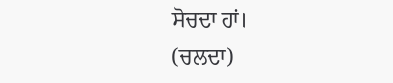ਸੋਚਦਾ ਹਾਂ।
(ਚਲਦਾ)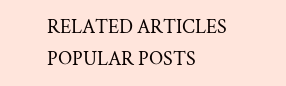RELATED ARTICLES
POPULAR POSTS